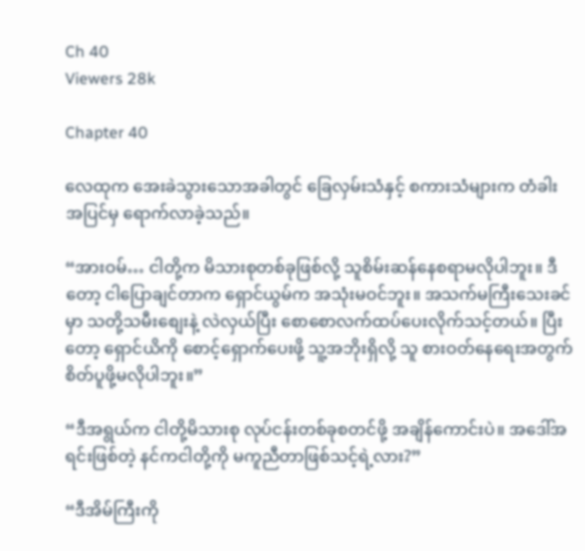Ch 40
Viewers 28k

Chapter 40

လေထုက အေးခဲသွားသောအခါတွင် ခြေလှမ်းသံနှင့် စကားသံများက တံခါးအပြင်မှ ရောက်လာခဲ့သည်။

“အားဝမ်… ငါတို့က မိသားစုတစ်ခုဖြစ်လို့ သူစိမ်းဆန်နေစရာမလိုပါဘူး။ ဒီတော့ ငါပြောချင်တာက ရှောင်ယွမ်က အသုံးမဝင်ဘူး။ အသက်မကြီးသေးခင်မှာ သတို့သမီးစျေးနဲ့ လဲလှယ်ပြီး စောစောလက်ထပ်ပေးလိုက်သင့်တယ်။ ပြီးတော့ ရှောင်ယိကို စောင့်ရှောက်ပေးဖို့ သူ့အဘိုးရှိလို့ သူ စားဝတ်နေရေးအတွက် စိတ်ပူဖို့မလိုပါဘူး။”

“ဒီအရွယ်က ငါတို့မိသားစု လုပ်ငန်းတစ်ခုစတင်ဖို့ အချိန်ကောင်းပဲ။ အဒေါ်အရင်းဖြစ်တဲ့ နင်ကငါတို့ကို မကူညီတာဖြစ်သင့်ရဲ့လား?”

“ဒီအိမ်ကြီးကို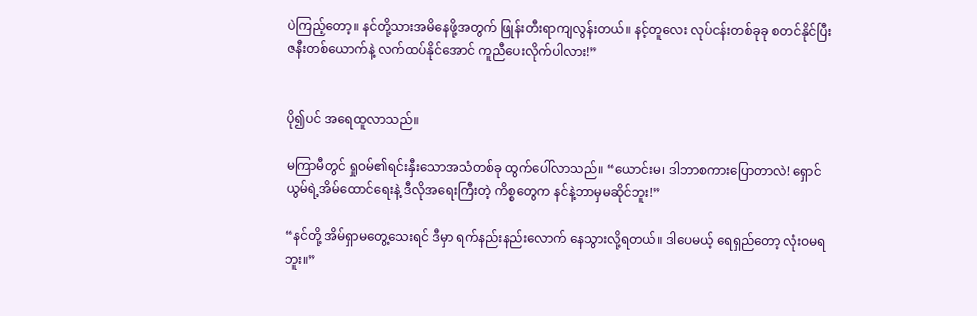ပဲကြည့်တော့။ နင်တို့သားအမိနေဖို့အတွက် ဖြုန်းတီးရာကျလွန်းတယ်။ နင့်တူလေး လုပ်ငန်းတစ်ခုခု စတင်နိုင်ပြီး ဇနီးတစ်ယောက်နဲ့ လက်ထပ်နိုင်အောင် ကူညီပေးလိုက်ပါလား!”


ပို၍ပင် အရေထူလာသည်။

မကြာမီတွင် ရှုဝမ်၏ရင်းနှီးသောအသံတစ်ခု ထွက်ပေါ်လာသည်။ “ယောင်းမ၊ ဒါဘာစကားပြောတာလဲ! ရှောင်ယွမ်ရဲ့အိမ်ထောင်ရေးနဲ့ ဒီလိုအရေးကြီးတဲ့ ကိစ္စတွေက နင်နဲ့ဘာမှမဆိုင်ဘူး!”

“နင်တို့ အိမ်ရှာမတွေ့သေးရင် ဒီမှာ ရက်နည်းနည်းလောက် နေသွားလို့ရတယ်။ ဒါပေမယ့် ရေရှည်တော့ လုံးဝမရဘူး။”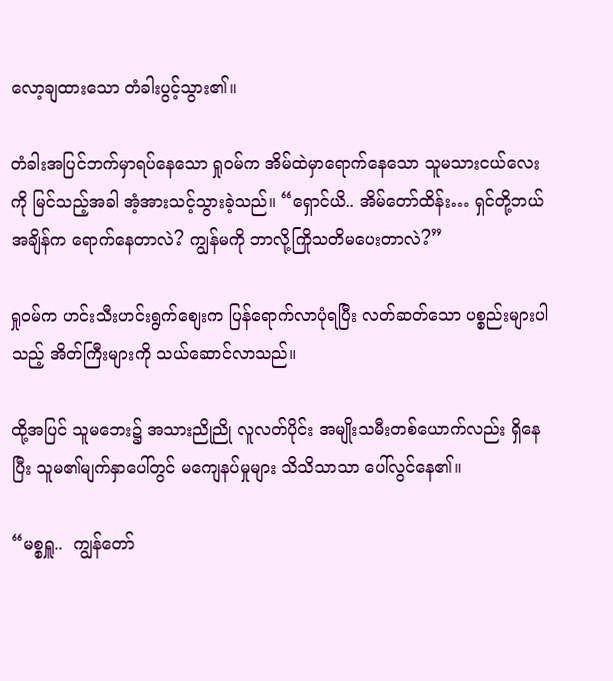လော့ချထားသော တံခါးပွင့်သွား၏။

တံခါးအပြင်ဘက်မှာရပ်နေသော ရှုဝမ်က အိမ်ထဲမှာရောက်နေသော သူမသားငယ်လေးကို မြင်သည့်အခါ အံ့အားသင့်သွားခဲ့သည်။ “ရှောင်ယိ.. အိမ်တော်ထိန်း… ရှင်တို့ဘယ်အချိန်က ရောက်နေတာလဲ? ကျွန်မကို ဘာလို့ကြိုသတိမပေးတာလဲ?”

ရှုဝမ်က ဟင်းသီးဟင်းရွက်စျေးက ပြန်ရောက်လာပုံရပြီး လတ်ဆတ်သော ပစ္စည်းများပါသည့် အိတ်ကြီးများကို သယ်ဆောင်လာသည်။

ထို့အပြင် သူမဘေး၌ အသားညိုညို လူလတ်ပိုင်း အမျိုးသမီးတစ်ယောက်လည်း ရှိနေပြီး သူမ၏မျက်နှာပေါ်တွင် မကျေနပ်မှုများ သိသိသာသာ ပေါ်လွင်နေ၏။

“မစ္စရှူ..  ကျွန်တော်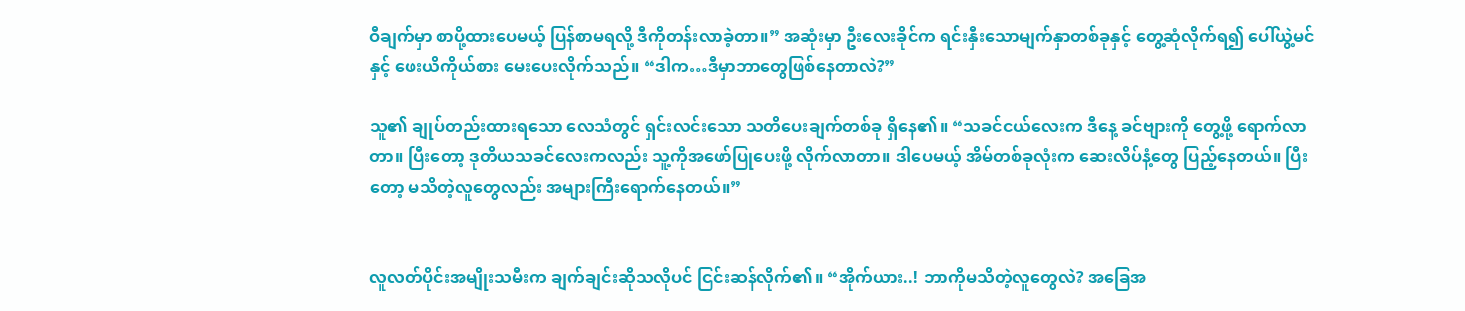ဝီချက်မှာ စာပို့ထားပေမယ့် ပြန်စာမရလို့ ဒီကိုတန်းလာခဲ့တာ။” အဆုံးမှာ ဦးလေးခိုင်က ရင်းနှီးသောမျက်နှာတစ်ခုနှင့် တွေ့ဆုံလိုက်ရ၍ ပေါ်ယွဲ့မင်နှင့် ဖေးယိကိုယ်စား မေးပေးလိုက်သည်။ “ဒါက…ဒီမှာဘာတွေဖြစ်နေတာလဲ?”

သူ၏ ချုပ်တည်းထားရသော လေသံတွင် ရှင်းလင်းသော သတိပေးချက်တစ်ခု ရှိနေ၏။ “သခင်ငယ်လေးက ဒီနေ့ ခင်ဗျားကို တွေ့ဖို့ ရောက်လာတာ။ ပြီးတော့ ဒုတိယသခင်လေးကလည်း သူ့ကိုအဖော်ပြုပေးဖို့ လိုက်လာတာ။ ဒါပေမယ့် အိမ်တစ်ခုလုံးက ဆေးလိပ်နံ့တွေ ပြည့်နေတယ်။ ပြီးတော့ မသိတဲ့လူတွေလည်း အများကြီးရောက်နေတယ်။”


လူလတ်ပိုင်းအမျိုးသမီးက ချက်ချင်းဆိုသလိုပင် ငြင်းဆန်လိုက်၏။ “အိုက်ယား..! ဘာကိုမသိတဲ့လူတွေလဲ? အခြေအ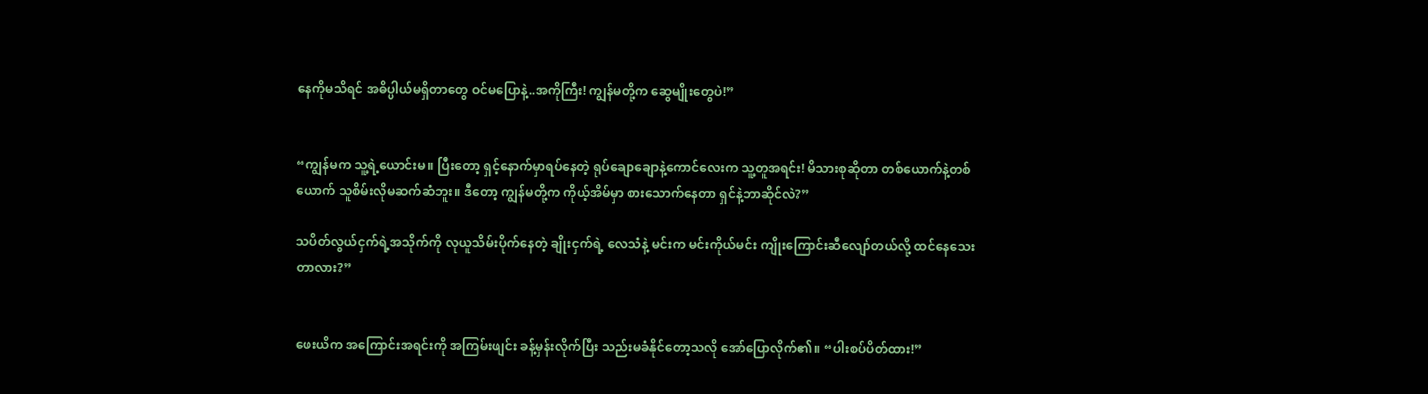နေကိုမသိရင် အဓိပ္ပါယ်မရှိတာတွေ ဝင်မပြောနဲ့..အကိုကြီး! ကျွန်မတို့က ဆွေမျိုးတွေပဲ!”


“ကျွန်မက သူ့ရဲ့ယောင်းမ။ ပြီးတော့ ရှင့်နောက်မှာရပ်နေတဲ့ ရုပ်ချောချောနဲ့ကောင်လေးက သူ့တူအရင်း! မိသားစုဆိုတာ တစ်ယောက်နဲ့တစ်ယောက် သူစိမ်းလိုမဆက်ဆံဘူး။ ဒီတော့ ကျွန်မတို့က ကိုယ့်အိမ်မှာ စားသောက်နေတာ ရှင်နဲ့ဘာဆိုင်လဲ?”

သပိတ်လွယ်ငှက်ရဲ့အသိုက်ကို လုယူသိမ်းပိုက်နေတဲ့ ချိုးငှက်ရဲ့ လေသံနဲ့ မင်းက မင်းကိုယ်မင်း ကျိုးကြောင်းဆီလျော်တယ်လို့ ထင်နေသေးတာလား?”


ဖေးယိက အကြောင်းအရင်းကို အကြမ်းဖျင်း ခန့်မှန်းလိုက်ပြီး သည်းမခံနိုင်တော့သလို အော်ပြောလိုက်၏။ “ပါးစပ်ပိတ်ထား!”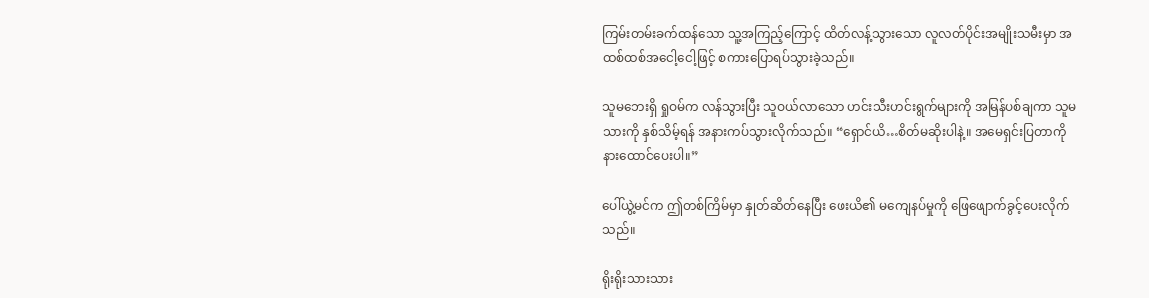ကြမ်းတမ်းခက်ထန်သော သူ့အကြည့်ကြောင့် ထိတ်လန့်သွားသော လူလတ်ပိုင်းအမျိုးသမီးမှာ အထစ်ထစ်အငေါ့ငေါ့ဖြင့် စကားပြောရပ်သွားခဲ့သည်။

သူမဘေးရှိ ရှုဝမ်က လန်သွားပြီး သူဝယ်လာသော ဟင်းသီးဟင်းရွက်များကို အမြန်ပစ်ချကာ သူမသားကို နှစ်သိမ့်ရန် အနားကပ်သွားလိုက်သည်။ “ရှောင်ယိ…စိတ်မဆိုးပါနဲ့။ အမေရှင်းပြတာကို နားထောင်ပေးပါ။”

ပေါ်ယွဲ့မင်က ဤတစ်ကြိမ်မှာ နှုတ်ဆိတ်နေပြီး ဖေးယိ၏ မကျေနပ်မှုကို ဖြေဖျောက်ခွင့်ပေးလိုက်သည်။

ရိုးရိုးသားသား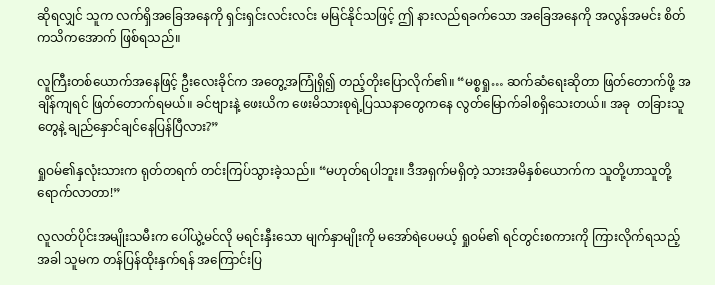ဆိုရလျှင် သူက လက်ရှိအခြေအနေကို ရှင်းရှင်းလင်းလင်း မမြင်နိုင်သဖြင့် ဤ နားလည်ရခက်သော အခြေအနေကို အလွန်အမင်း စိတ်ကသိကအောက် ဖြစ်ရသည်။

လူကြီးတစ်ယောက်အနေဖြင့် ဦးလေးခိုင်က အတွေ့အကြုံရှိ၍ တည့်တိုးပြောလိုက်၏။ “မစ္စရှု… ဆက်ဆံရေးဆိုတာ ဖြတ်တောက်ဖို့ အချိန်ကျရင် ဖြတ်တောက်ရမယ်။ ခင်ဗျားနဲ့ ဖေးယိက ဖေးမိသားစုရဲ့ပြဿနာတွေကနေ လွတ်မြောက်ခါစရှိသေးတယ်။ အခု  တခြားသူတွေနဲ့ ချည်နှောင်ချင်နေပြန်ပြီလား?”

ရှုဝမ်၏နှလုံးသားက ရုတ်တရက် တင်းကြပ်သွားခဲ့သည်။ “မဟုတ်ရပါဘူး။ ဒီအရှက်မရှိတဲ့ သားအမိနှစ်ယောက်က သူတို့ဟာသူတို့ ရောက်လာတာ!”

လူလတ်ပိုင်းအမျိုးသမီးက ပေါ်ယွဲ့မင်လို မရင်းနှီးသော မျက်နှာမျိုးကို မအော်ရဲပေမယ့် ရှုဝမ်၏ ရင်တွင်းစကားကို ကြားလိုက်ရသည့်အခါ သူမက တန်ပြန်ထိုးနှက်ရန် အကြောင်းပြ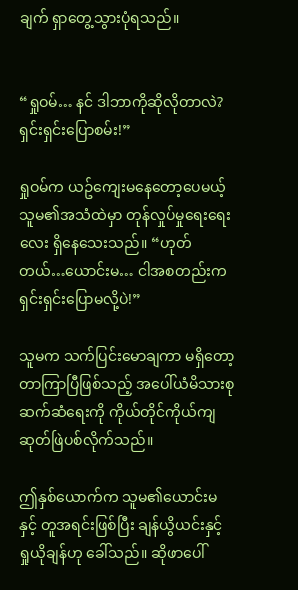ချက် ရှာတွေ့သွားပုံရသည်။


“ရှုဝမ်… နင် ဒါဘာကိုဆိုလိုတာလဲ? ရှင်းရှင်းပြောစမ်း!”

ရှုဝမ်က ယဥ်ကျေးမနေတော့ပေမယ့် သူမ၏အသံထဲမှာ တုန်လှုပ်မှုရေးရေးလေး ရှိနေသေးသည်။ “ဟုတ်တယ်…ယောင်းမ… ငါအစတည်းက ရှင်းရှင်းပြောမလို့ပဲ!”

သူမက သက်ပြင်းမောချကာ မရှိတော့တာကြာပြီဖြစ်သည့် အပေါ်ယံမိသားစုဆက်ဆံရေးကို ကိုယ်တိုင်ကိုယ်ကျ ဆုတ်ဖြဲပစ်လိုက်သည်။

ဤနှစ်ယောက်က သူမ၏ယောင်းမနှင့် တူအရင်းဖြစ်ပြီး ချန်ယွိယင်းနှင့် ရှုယိုချန်ဟု ခေါ်သည်။ ဆိုဖာပေါ်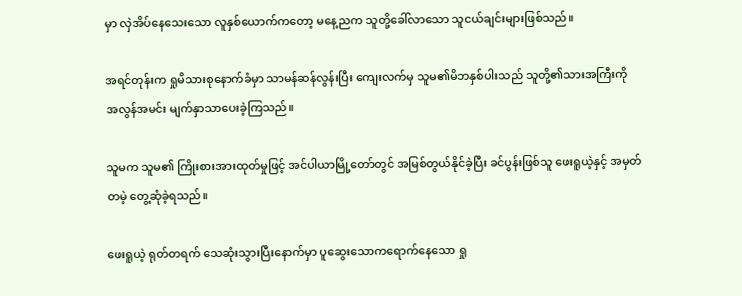မှာ လှဲအိပ်နေသေးသော လူနှစ်ယောက်ကတော့ မနေ့ညက သူတို့ခေါ်လာသော သူငယ်ချင်းများဖြစ်သည်။

အရင်တုန်းက ရှုမိသားစုနောက်ခံမှာ သာမန်ဆန်လွန်းပြီး ကျေးလက်မှ သူမ၏မိဘနှစ်ပါးသည် သူတို့၏သားအကြီးကို အလွန်အမင်း မျက်နှာသာပေးခဲ့ကြသည်။

သူမက သူမ၏ ကြိုးစားအားထုတ်မှုဖြင့် အင်ပါယာမြို့တော်တွင် အမြစ်တွယ်နိုင်ခဲ့ပြီး ခင်ပွန်းဖြစ်သူ ဖေးရူယဲ့နှင့် အမှတ်တမဲ့ တွေ့ဆုံခဲ့ရသည်။

ဖေးရူယဲ့ ရုတ်တရက် သေဆုံးသွားပြီးနောက်မှာ ပူဆွေးသောကရောက်နေသော ရှု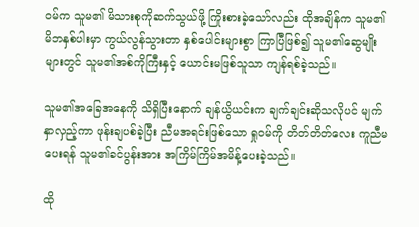ဝမ်က သူမ၏ မိသားစုကိုဆက်သွယ်ဖို့ ကြိုးစားခဲ့သော်လည်း ထိုအချိန်က သူမ၏မိဘနှစ်ပါးမှာ ကွယ်လွန်သွားတာ နှစ်ပေါင်းများစွာ ကြာပြီဖြစ်၍ သူမ၏ဆွေမျိုးများတွင် သူမ၏အစ်ကိုကြီးနှင့် ယောင်းမဖြစ်သူသာ ကျန်ရစ်ခဲ့သည်။

သူမ၏အခြေအနေကို သိရှိပြီးနောက် ချန်ယွိယင်းက ချက်ချင်းဆိုသလိုပင် မျက်နှာလှည့်ကာ ဖုန်းချပစ်ခဲ့ပြီး ညီမအရင်းဖြစ်သော ရှုဝမ်ကို တိတ်တိတ်လေး ကူညီမပေးရန် သူမ၏ခင်ပွန်းအား အကြိမ်ကြိမ်အမိန့်ပေးခဲ့သည်။

ထို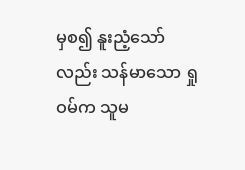မှစ၍ နူးညံ့သော်လည်း သန်မာသော ရှုဝမ်က သူမ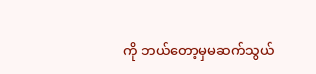ကို ဘယ်တော့မှမဆက်သွယ်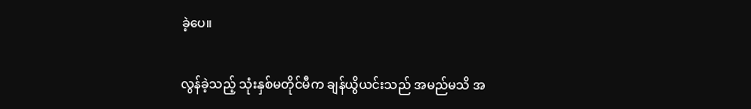ခဲ့ပေ။

လွန်ခဲ့သည့် သုံးနှစ်မတိုင်မီက ချန်ယွိယင်းသည် အမည်မသိ အ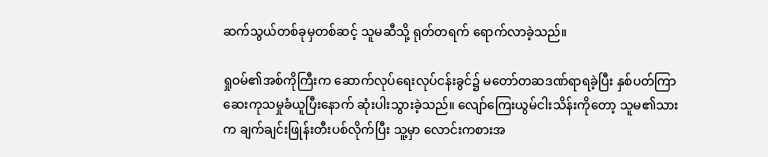ဆက်သွယ်တစ်ခုမှတစ်ဆင့် သူမဆီသို့ ရုတ်တရက် ရောက်လာခဲ့သည်။

ရှုဝမ်၏အစ်ကိုကြီးက ဆောက်လုပ်ရေးလုပ်ငန်းခွင်၌ မတော်တဆဒဏ်ရာရခဲ့ပြီး နှစ်ပတ်ကြာဆေးကုသမှုခံယူပြီးနောက် ဆုံးပါးသွားခဲ့သည်။ လျော်ကြေးယွမ်ငါးသိန်းကိုတော့ သူမ၏သားက ချက်ချင်းဖြုန်းတီးပစ်လိုက်ပြီး သူ့မှာ လောင်းကစားအ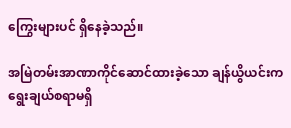ကြွေးများပင် ရှိနေခဲ့သည်။

အမြဲတမ်းအာဏာကိုင်ဆောင်ထားခဲ့သော ချန်ယွိယင်းက ရွေးချယ်စရာမရှိ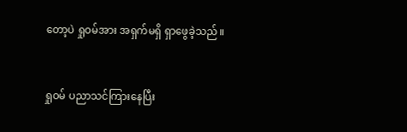တော့ပဲ ရှုဝမ်အား အရှက်မရှိ ရှာဖွေခဲ့သည်။


ရှုဝမ် ပညာသင်ကြားနေပြီး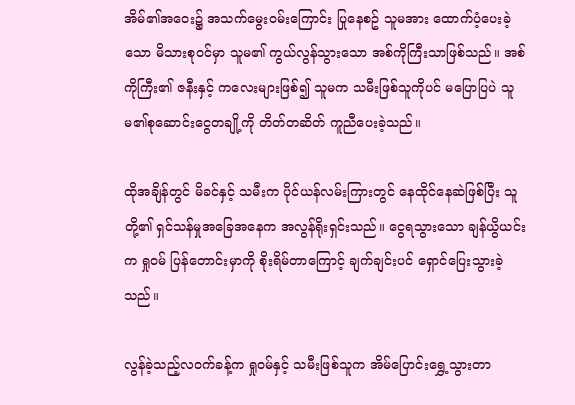အိမ်၏အဝေး၌ အသက်မွေးဝမ်းကြောင်း ပြုနေစဥ် သူမအား ထောက်ပံ့ပေးခဲ့သော မိသားစုဝင်မှာ သူမ၏ ကွယ်လွန်သွားသော အစ်ကိုကြီးသာဖြစ်သည်။ အစ်ကိုကြီး၏ ဇနီးနှင့် ကလေးများဖြစ်၍ သူမက သမီးဖြစ်သူကိုပင် မပြောပြပဲ သူမ၏စုဆောင်းငွေတချို့ကို တိတ်တဆိတ် ကူညီပေးခဲ့သည်။

ထိုအချိန်တွင် မိခင်နှင့် သမီးက ပိုင်ယန်လမ်းကြားတွင် နေထိုင်နေဆဲဖြစ်ပြီး သူတို့၏ ရှင်သန်မှုအခြေအနေက အလွန်ရိုးရှင်းသည်။ ငွေရသွားသော ချန်ယွိယင်းက ရှုဝမ် ပြန်တောင်းမှာကို စိုးရိမ်တာကြောင့် ချက်ချင်းပင် ရှောင်ပြေးသွားခဲ့သည်။

လွန်ခဲ့သည့်လဝက်ခန့်က ရှုဝမ်နှင့် သမီးဖြစ်သူက အိမ်ပြောင်းရွှေ့သွားတာ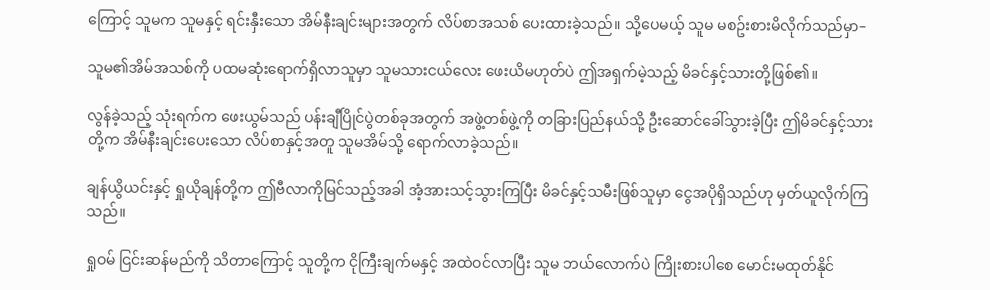ကြောင့် သူမက သူမနှင့် ရင်းနှီးသော အိမ်နီးချင်းများအတွက် လိပ်စာအသစ် ပေးထားခဲ့သည်။ သို့ပေမယ့် သူမ မစဥ်းစားမိလိုက်သည်မှာ–

သူမ၏အိမ်အသစ်ကို ပထမဆုံးရောက်ရှိလာသူမှာ သူမသားငယ်လေး ဖေးယိမဟုတ်ပဲ ဤအရှက်မဲ့သည့် မိခင်နှင့်သားတို့ဖြစ်၏။

လွန်ခဲ့သည့် သုံးရက်က ဖေးယွမ်သည် ပန်းချီပြိုင်ပွဲတစ်ခုအတွက် အဖွဲ့တစ်ဖွဲ့ကို တခြားပြည်နယ်သို့ ဦးဆောင်ခေါ်သွားခဲ့ပြီး ဤမိခင်နှင့်သားတို့က အိမ်နီးချင်းပေးသော လိပ်စာနှင့်အတူ သူမအိမ်သို့ ရောက်လာခဲ့သည်။

ချန်ယွိယင်းနှင့် ရှုယိုချန်တို့က ဤဗီလာကိုမြင်သည့်အခါ အံ့အားသင့်သွားကြပြီး မိခင်နှင့်သမီးဖြစ်သူမှာ ငွေအပိုရှိသည်ဟု မှတ်ယူလိုက်ကြသည်။

ရှုဝမ် ငြင်းဆန်မည်ကို သိတာကြောင့် သူတို့က ငိုကြီးချက်မနှင့် အထဲဝင်လာပြီး သူမ ဘယ်လောက်ပဲ ကြိုးစားပါစေ မောင်းမထုတ်နိုင်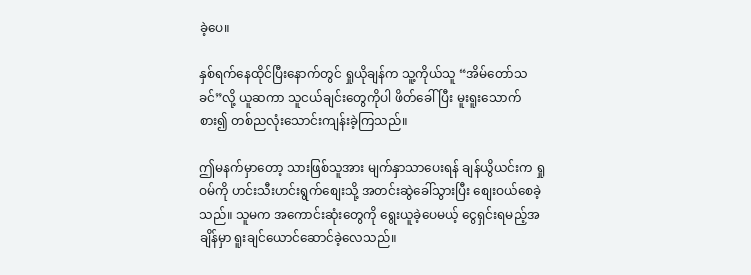ခဲ့ပေ။

နှစ်ရက်နေထိုင်ပြီးနောက်တွင် ရှုယိုချန်က သူ့ကိုယ်သူ “အိမ်တော်သခင်”လို့ ယူဆကာ သူငယ်ချင်းတွေကိုပါ ဖိတ်ခေါ်ပြီး မူးရူးသောက်စား၍ တစ်ညလုံးသောင်းကျန်းခဲ့ကြသည်။

ဤမနက်မှာတော့ သားဖြစ်သူအား မျက်နှာသာပေးရန် ချန်ယွိယင်းက ရှုဝမ်ကို ဟင်းသီးဟင်းရွက်စျေးသို့ အတင်းဆွဲခေါ်သွားပြီး စျေးဝယ်စေခဲ့သည်။ သူမက အကောင်းဆုံးတွေကို ရွေးယူခဲ့ပေမယ့် ငွေရှင်းရမည့်အချိန်မှာ ရူးချင်ယောင်ဆောင်ခဲ့လေသည်။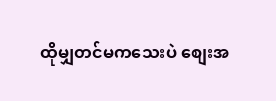ထိုမျှတင်မကသေးပဲ စျေးအ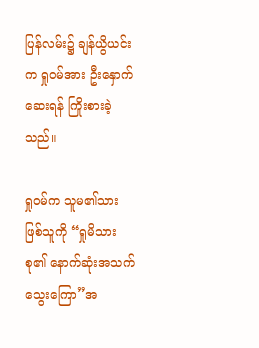ပြန်လမ်း၌ ချန်ယွိယင်းက ရှုဝမ်အား ဦးနှောက်ဆေးရန် ကြိုးစားခဲ့သည်။

ရှုဝမ်က သူမ၏သားဖြစ်သူကို “ရှုမိသားစု၏ နောက်ဆုံးအသက်သွေးကြော”အ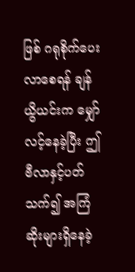ဖြစ် ဂရုစိုက်ပေးလာစေရန် ချန်ယွိယင်းက မျှော်လင့်နေခဲ့ပြီး ဤဗီလာနှင့်ပတ်သက်၍ အကြံဆိုးများရှိနေခဲ့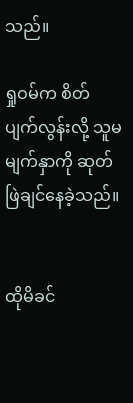သည်။

ရှုဝမ်က စိတ်ပျက်လွန်းလို့ သူမမျက်နှာကို ဆုတ်ဖြဲချင်နေခဲ့သည်။


ထိုမိခင်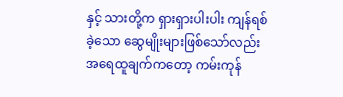နှင့် သားတို့က ရှားရှားပါးပါး ကျန်ရစ်ခဲ့သော ဆွေမျိုးများဖြစ်သော်လည်း အရေထူချက်ကတော့ ကမ်းကုန်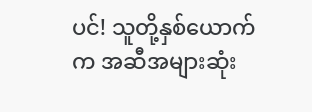ပင်! သူတို့နှစ်ယောက်က အဆီအများဆုံး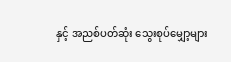နှင့် အညစ်ပတ်ဆုံး သွေးစုပ်မျှော့များ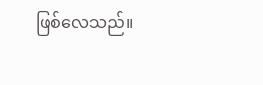ဖြစ်လေသည်။